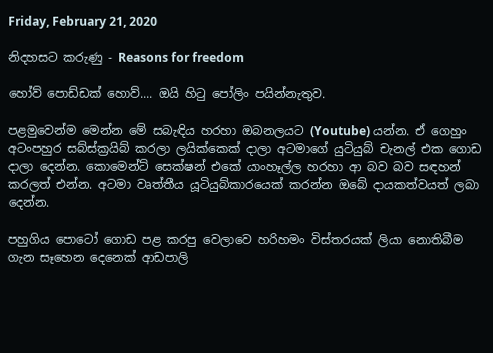Friday, February 21, 2020

නිදහසට කරුණු - Reasons for freedom

හෝව් පොඩ්ඩක් හොව්.... ඔයි හිටු පෝලිං පයින්නැතුව.

පළමුවෙන්ම මෙන්න මේ සබැඳිය හරහා ඔබනලයට (Youtube) යන්න. ඒ ගෙහුං අටංපහුර සබ්ස්ක්‍රයිබ් කරලා ලයික්කෙක් දාලා අටමාගේ යුටියුබ් චැනල් එක ගොඩ දාලා දෙන්න. කොමෙන්ට් සෙක්ෂන් එකේ යාංහෑල්ල හරහා ආ බව බව සඳහන් කරලත් එන්න. අටමා වෘත්තීය යූටියුබ්කාරයෙක් කරන්න ඔබේ දායකත්වයත් ලබා දෙන්න.

පහුගිය පොටෝ ගොඩ පළ කරපු වෙලාවෙ හරිහමං විස්තරයක් ලියා නොතිබීම ගැන සෑහෙන දෙනෙක් ආඩපාලි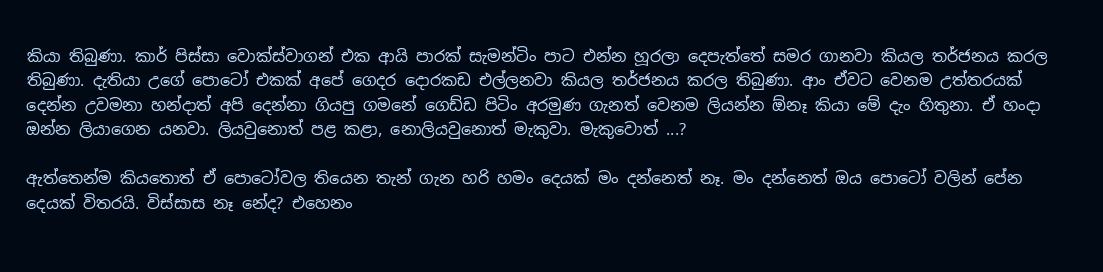කියා තිබුණා. කාර් පිස්සා වොක්ස්වාගන් එක ආයි පාරක් සැමන්ටිං පාට එන්න හූරලා දෙපැත්තේ සමර ගානවා කියල තර්ජනය කරල තිබුණා. දැතියා උගේ පොටෝ එකක් අපේ ගෙදර දොරකඩ එල්ලනවා කියල තර්ජනය කරල තිබුණා. ආං ඒවට වෙනම උත්තරයක් දෙන්න උවමනා හන්දාත් අපි දෙන්නා ගියපු ගමනේ ගෙඩ්ඩ පිටිං අරමුණ ගැනත් වෙනම ලියන්න ඕනෑ කියා මේ දැං හිතුනා. ඒ හංදා ඔන්න ලියාගෙන යනවා. ලියවුනොත් පළ කළා, නොලියවුනොත් මැකුවා. මැකුවොත් ...?

ඇත්තෙන්ම කියතොත් ඒ පොටෝවල තියෙන තැන් ගැන හරි හමං දෙයක් මං දන්නෙත් නෑ. මං දන්නෙත් ඔය පොටෝ වලින් පේන දෙයක් විතරයි. විස්සාස නෑ නේද? එහෙනං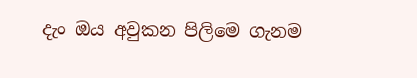දැං ඔය අවුකන පිලිමෙ ගැනම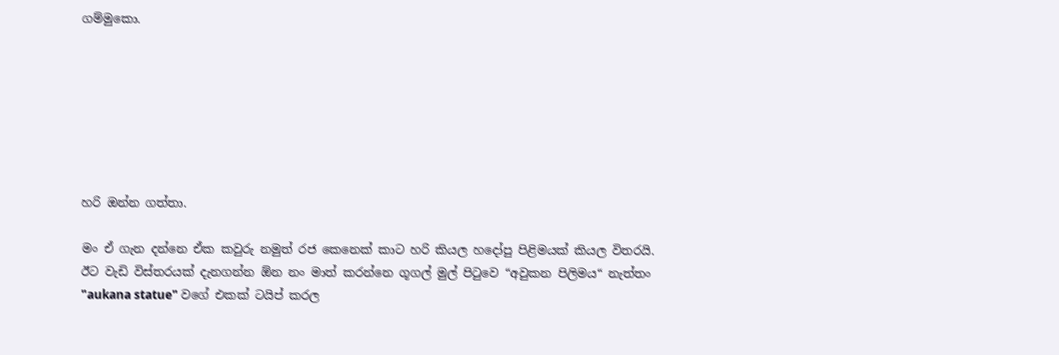ගම්මුකො.







හරි ඔන්න ගත්තා.

මං ඒ ගැන දන්නෙ ඒක කවුරු නමුත් රජ කෙනෙක් කාට හරි කියල හදෝපු පිළිමයක් කියල විතරයි. ඊට වැඩි විස්තරයක් දැනගන්න ඕන නං මාත් කරන්නෙ ගූගල් මුල් පිටුවෙ “අවුකන පිලිමය“ නැත්තං "aukana statue" වගේ එකක් ටයිප් කරල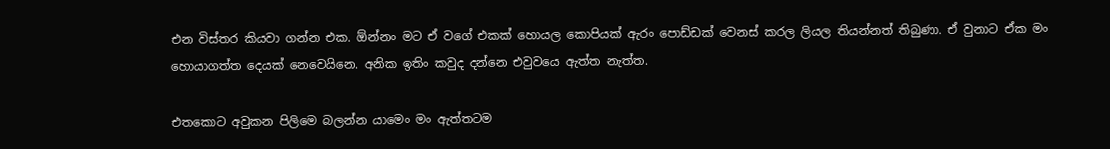එන විස්තර කියවා ගන්න එක. ඕන්නං මට ඒ වගේ එකක් හොයල කොපියක් ඇරං පොඩ්ඩක් වෙනස් කරල ලියල තියන්නත් තිබුණා. ඒ වුනාට ඒක මං හොයාගත්ත දෙයක් නෙවෙයිනෙ. අනික ඉතිං කවුද දන්නෙ එවුවයෙ ඇත්ත නැත්ත.

එතකොට අවුකන පිලිමෙ බලන්න යාමෙං මං ඇත්තටම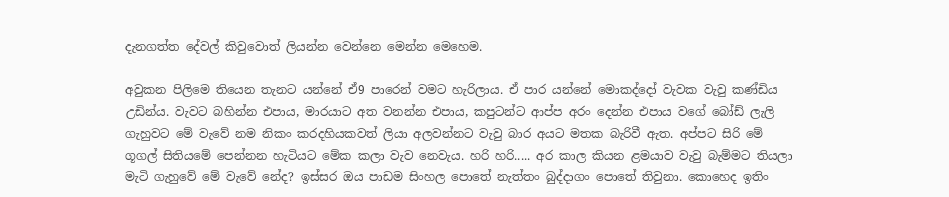දැනගත්ත දේවල් කිවුවොත් ලියන්න වෙන්නෙ මෙන්න මෙහෙම.

අවුකන පිලිමෙ තියෙන තැනට යන්නේ ඒ9 පාරෙන් වමට හැරිලාය. ඒ පාර යන්නේ මොකද්දෝ වැවක වැවු කණ්ඩිය උඩින්ය. වැවට බහින්න එපාය, මාරයාට අත වනන්න එපාය, කපුටන්ට ආප්ප අරං දෙන්න එපාය වගේ බෝඩ් ලැලි ගැහුවට මේ වැවේ නම නිකං කරදහියකවත් ලියා අලවන්නට වැවු බාර අයට මතක බැරිවී ඇත. අප්පට සිරි මේ ගූගල් සිතියමේ පෙන්නන හැටියට මේක කලා වැව නෙවැය. හරි හරි..... අර කාල කියන ළමයාව වැවු බැම්මට තියලා මැටි ගැහුවේ මේ වැවේ නේද? ඉස්සර ඔය පාඩම සිංහල පොතේ නැත්තං බුද්දාගං පොතේ තිවුනා. කොහෙද ඉතිං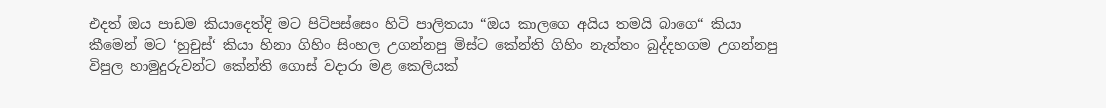එදත් ඔය පාඩම කියාදෙත්දි මට පිටිපස්සෙං හිටි පාලිතයා “ඔය කාලගෙ අයිය තමයි බාගෙ“ කියා කීමෙන් මට ‘හුචුස්‘ කියා හිනා ගිහිං සිංහල උගන්නපු මිස්ට කේන්ති ගිහිං නැත්තං බුද්දහගම උගන්නපු විපුල හාමුදුරුවන්ට කේන්ති ගොස් වදාරා මළ කෙලියක්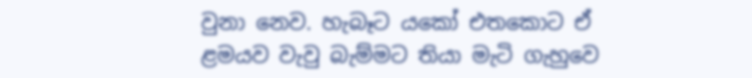වුනා නෙව. හැබෑට යකෝ එතකොට ඒ ළමයව වැවු බැම්මට තියා මැටි ගැහුවෙ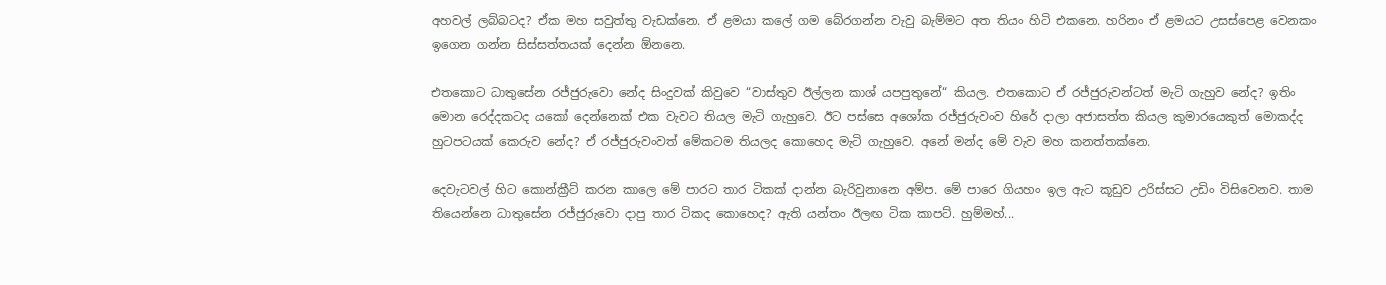අහවල් ලබ්බටද? ඒක මහ සවුත්තු වැඩක්නෙ. ඒ ළමයා කලේ ගම බේරගන්න වැවු බැම්මට අත තියං හිටි එකනෙ. හරිනං ඒ ළමයට උසස්පෙළ වෙනකං ඉගෙන ගන්න සිස්සත්තයක් දෙන්න ඕනනෙ.

එතකොට ධාතුසේන රජ්ජුරුවො නේද සිංදුවක් කිවුවෙ “වාස්තුව ඊල්ලන කාශ් යපපුතුනේ“ කියල. එතකොට ඒ රජ්ජුරුවන්ටත් මැටි ගැහුව නේද? ඉතිං මොන රෙද්දකටද යකෝ දෙන්නෙක් එක වැවට තියල මැටි ගැහුවෙ. ඊට පස්සෙ අශෝක රජ්ජුරුවංව හිරේ දාලා අජාසත්ත කියල කුමාරයෙකුත් මොකද්ද හුටපටයක් කෙරුව නේද? ඒ රජ්ජුරුවංවත් මේකටම තියලද කොහෙද මැටි ගැහුවෙ. අනේ මන්ද මේ වැව මහ කනත්තක්නෙ.

දෙවැටවල් හිට කොන්ක්‍රීට් කරන කාලෙ මේ පාරට තාර ටිකක් දාන්න බැරිවුනානෙ අම්ප. මේ පාරෙ ගියහං ඉල ඇට කූඩුව උරිස්සට උඩිං විසිවෙනව. තාම තියෙන්නෙ ධාතුසේන රජ්ජුරුවො දාපු තාර ටිකද කොහෙද? ඇති යන්තං ඊලඟ ටික කාපට්. හුම්මහ්...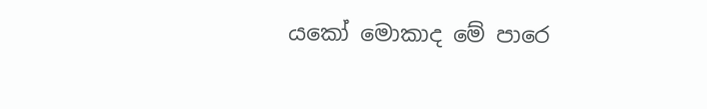යකෝ මොකාද මේ පාරෙ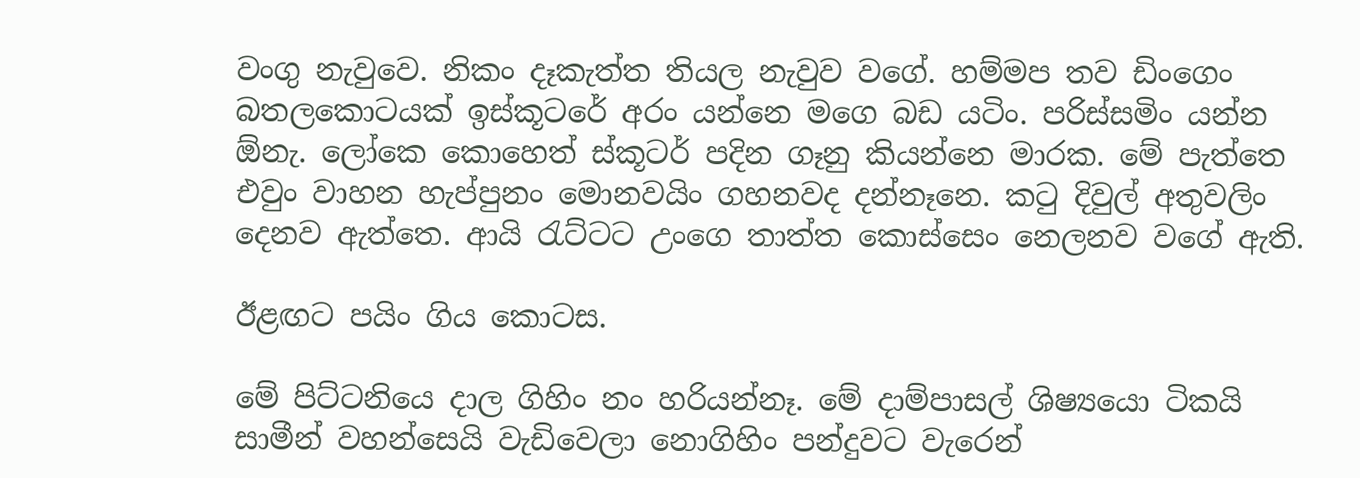වංගු නැවුවෙ. නිකං දෑකැත්ත තියල නැවුව වගේ. හම්මප තව ඩිංගෙං බතලකොටයක් ඉස්කූටරේ අරං යන්නෙ මගෙ බඩ යටිං. පරිස්සමිං යන්න ඕනැ. ල‍ෝකෙ කොහෙත් ස්කූටර් පදින ගෑනු කියන්නෙ මාරක. මේ පැත්තෙ එවුං වාහන හැප්පුනං මොනවයිං ගහනවද දන්නෑනෙ. කටු දිවුල් අතුවලිං දෙනව ඇත්තෙ. ආයි රැට්ටට උං‍ගෙ තාත්ත කොස්සෙං නෙලනව වගේ ඇති.

ඊළඟට පයිං ගිය කොටස.

මේ පිට්ටනියෙ දාල ගිහිං නං හරියන්නෑ. මේ දාම්පාසල් ශිෂ්‍යයො ටිකයි සාමීන් වහන්සෙයි වැඩිවෙලා නොගිහිං පන්දුවට වැරෙන්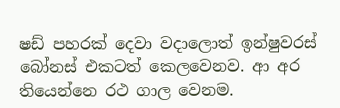ෂඩ් පහරක් දෙවා වදාලොත් ඉන්ෂුවරස් බෝනස් එකටත් කෙලවෙනව. ආ අර තියෙන්නෙ රථ ගාල වෙනම.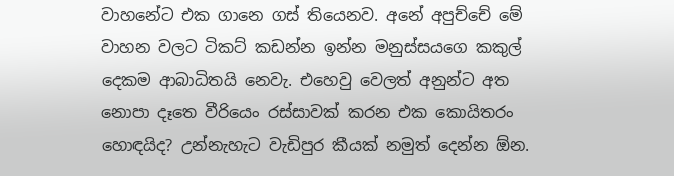වාහනේට එක ගානෙ ගස් තියෙනව. අනේ අපුච්චේ මේ වාහන වලට ටිකට් කඩන්න ඉන්න මනුස්සයගෙ කකුල් දෙකම ආබාධිතයි නෙවැ. එහෙවු වෙලත් අනුන්ට අත නොපා දෑතෙ වීරියෙං රස්සාවක් කරන එක කොයිතරං හොඳයිද? උන්නැහැට වැඩිපුර කීයක් නමුත් දෙන්න ඕන.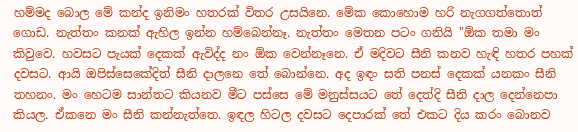හම්මද බොල මේ කන්ද ඉනිමං හතරක් විතර උසයිනෙ. මේක කොහොම හරි නැගගත්තොත් ගොඩ. නැත්තං කනක් ඇහිල ඉන්න හම්බෙන්නෑ. නැත්තං මෙතන පටං ගනියි "ඕක තමා මං කිවුවෙ. හවසට පැයක් දෙකක් ඇවිද්ද නං ඕක වෙන්නෑනෙ. ඒ මදිවට සීනි කනව හැඳි හතර පහක් දවසට. ආයි ඔපිස්සෙකේදිත් සීනි දාලනෙ තේ බොන්නෙ. අද ඉඳං සති පනස් දෙකක් යනකං සීනි තහනං. මං හෙටම සාන්තට කියනව මීට පස්සෙ මේ මනුස්සයට තේ දෙත්දි සීනි දාල දෙන්නෙපා කියල. ඒකනෙ මං සීනි කන්නැත්තෙ. ඉඳල හිටල දවසට දෙපාරක් තේ එකට දිය කරං බොනව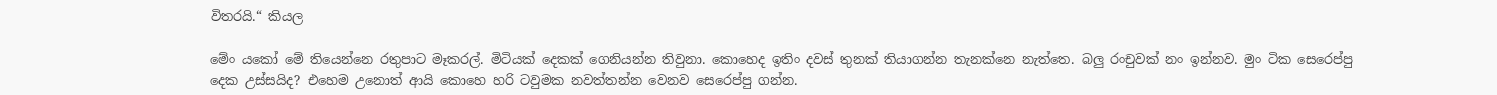විතරයි.“ කියල

මේං යකෝ මේ තියෙන්නෙ රතුපාට මෑකරල්. මිටියක් දෙකක් ගෙනියන්න තිවුනා. කොහෙද ඉතිං දවස් තුනක් තියාගන්න තැනක්නෙ නැත්තෙ. බලු රංචුවක් නං ඉන්නව. මුං ටික සෙරෙප්පු දෙක උස්සයිද? එහෙම උනොත් ආයි කොහෙ හරි ටවුමක නවත්තන්න වෙනව සෙරෙප්පු ගන්න.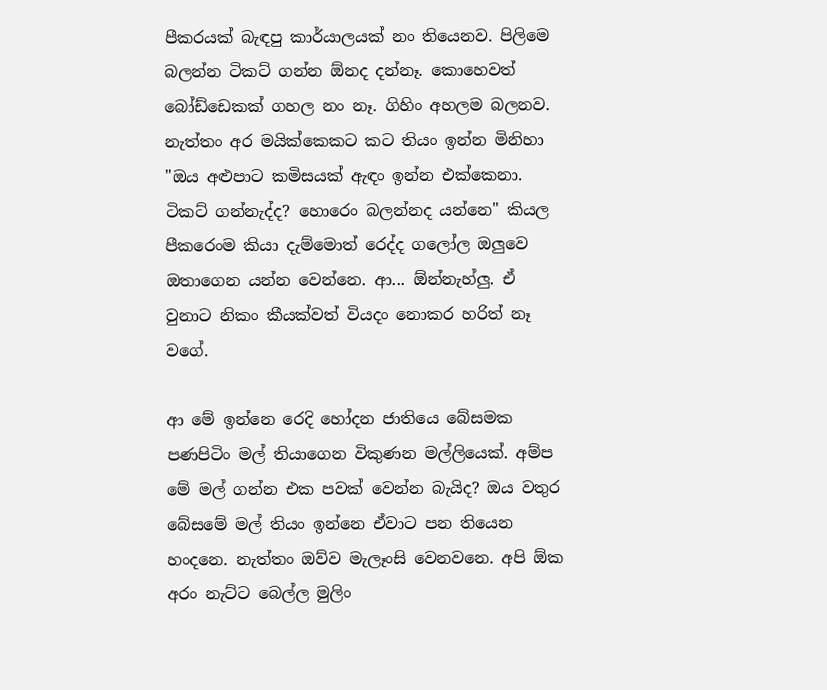පීකරයක් බැඳපු කාර්යාලයක් නං තියෙනව. පිලිමෙ බලන්න ටිකට් ගන්න ඕනද දන්නෑ. කොහෙවත් බෝඩ්ඩෙකක් ගහල නං නෑ. ගිහිං අහලම බලනව. නැත්තං අර මයික්කෙකට කට තියං ඉන්න මිනිහා "ඔය අළුපාට කමිසයක් ඇඳං ඉන්න එක්කෙනා. ටිකට් ගන්නැද්ද? හොරෙං බලන්නද යන්නෙ" කියල පීකරෙංම කියා දැම්මොත් රෙද්ද ගලෝල ඔලුවෙ ඔතාගෙන යන්න වෙන්නෙ. ආ... ඕන්නැහ්ලු. ඒ වුනාට නිකං කීයක්වත් වියදං නොකර හරිත් නෑ වගේ.

ආ මේ ඉන්නෙ රෙදි හෝදන ජාතියෙ බේසමක පණපිටිං මල් තියාගෙන විකුණන මල්ලියෙක්. අම්ප මේ මල් ගන්න එක පවක් වෙන්න බැයිද? ඔය වතුර බේසමේ මල් තියං ඉන්නෙ ඒවාට පන තියෙන හංදනෙ. නැත්තං ඔව්ව මැලෑංසි වෙනවනෙ. අපි ඕක අරං නැට්ට බෙල්ල මුලිං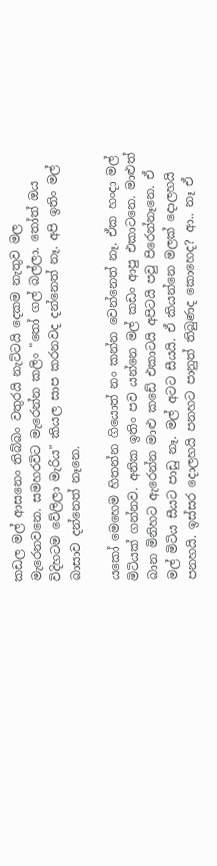කඩල මල් ආසනෙං තිබ්බං වතුරයි නැට්ටයි දෙකම නැතුව මල මැරෙනවනෙ. සමහරවිට මැරෙන්න කලිං "තෝ ගල් බල්ලා. තෝත් ඔය විදිහටම වේලිලා මැරිය" කියල සාප කරනවද දන්නෙත් නෑ. අපි ඉතිං මල් බාසාව දන්නෙත් නෑනෙ.

යකෝ මෙහෙම හිතන්න ගියොත් නං කන්න වෙන්නෙත් නෑ. ඒක හංදා මල් මිටියක් ගන්නව. අනික ඉතිං පව යන්නෙ මල් කඩං ආපු එකාටනෙ. මාළුත් බාන මිනිහට ඇරෙන්න මාළු කඩේ එකාටයි අපිටයි පවු පිරෙන්නෑනෙ. ඒ මල් මිටිය සීයට පාඩු නෑ. මල් අටට සීයයි. ඒ කියන්නෙ මලක් දොලහයි පනහයි. ඉස්සර දොලහයි පනහට පානුත් තිබුණද කොහෙද? ආ.. නෑ ඒ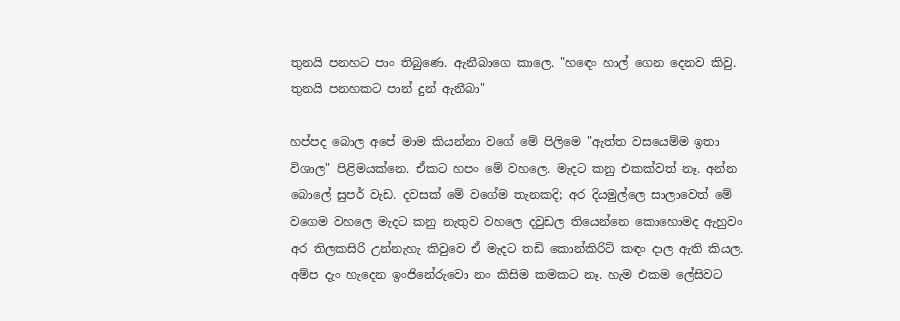තුනයි පනහට පාං තිබුණෙ. ඇනීබාගෙ කාලෙ. "හඳෙං හාල් ගෙන දෙනව කිවු. තුනයි පනහකට පාන් දුන් ඇනීබා"

හප්පද බොල‍ අපේ මාම කියන්නා වගේ මේ පිලිමෙ "ඇත්ත වසයෙම්ම ඉතා විශාල" පිළිමයක්නෙ. ඒකට හපං මේ වහලෙ. මැදට කනු එකක්වත් නෑ. අන්න බොලේ සුපර් වැඩ. දවසක් මේ වගේම තැනකදි; අර දියමුල්ලෙ සාලාවෙත් මේ වගෙම වහ‍‍ලෙ මැදට කනු නැතුව වහලෙ දවුඩල තියෙන්නෙ කොහොමද ඇහුවං අර තිලකසිරි උන්නැහැ කිවුවෙ ඒ මැදට තඩි කොන්කිරිට් කඳං දාල ඇති කියල. අම්ප දැං හැදෙන ඉංජිනේරුවො නං කිසිම කමකට නෑ. හැම එකම ලේසිවට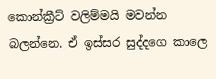කොන්ක්‍රීට් වලිම්මයි මවන්න බලන්නෙ. ඒ ඉස්සර සුද්දගෙ කාලෙ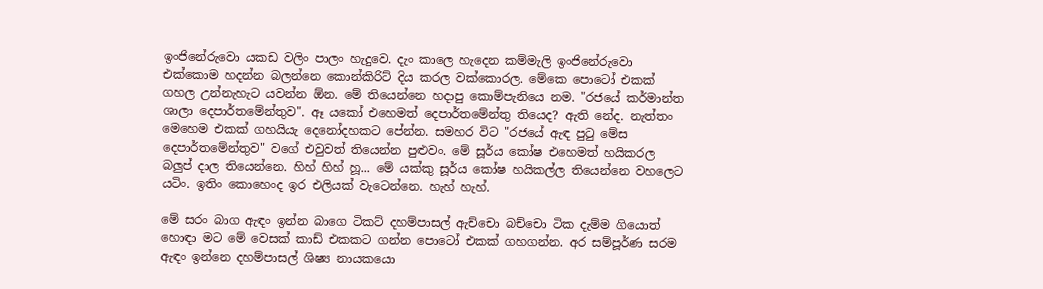ඉංජිනේරුවො යකඩ වලිං පාලං හැදුවෙ. දැං කාලෙ හැදෙන කම්මැලි ඉංජිනේරුවො එක්කොම හදන්න බලන්නෙ කොන්කිරිට් දිය කරල වක්කොරල. මේකෙ පොටෝ එකක් ගහල උන්නැහැට යවන්න ඕන. මේ තියෙන්නෙ හදාපු කොම්පැනියෙ නම. "රජයේ කර්මාන්ත ශාලා දෙපාර්තමේන්තුව". ඈ යකෝ එහෙමත් දෙපාර්තමේන්තු තියෙද? ඇති නේද. නැත්තං මෙහෙම එකක් ගහයියැ දෙනෝදහකට පේන්න. සමහර විට "රජයේ ඇඳ පුටු මේස දෙපාර්තමේන්තුව" වගේ එවුවත් තියෙන්න පුළුවං. මේ සූර්ය කෝෂ එහෙමත් හයිකරල බලුප් දාල තියෙන්නෙ. හිහ් හිහ් හූ... මේ යක්කු සූර්ය කෝෂ හයිකල්ල තියෙන්නෙ වහලෙට යටිං. ඉතිං කොහෙංද ඉර එලියක් වැටෙන්නෙ. හැහ් හැහ්.

මේ සරං බාග ඇඳං ඉන්න බාගෙ ටිකට් දහම්පාසල් ඇච්චො බච්චො ටික දැම්ම ගියොත් හොඳා මට මේ වෙසක් කාඩ් එකකට ගන්න පොටෝ එකක් ගහගන්න. අර සම්පූර්ණ සරම ඇඳං ඉන්නෙ දහම්පාසල් ශිෂ්‍ය නායකයො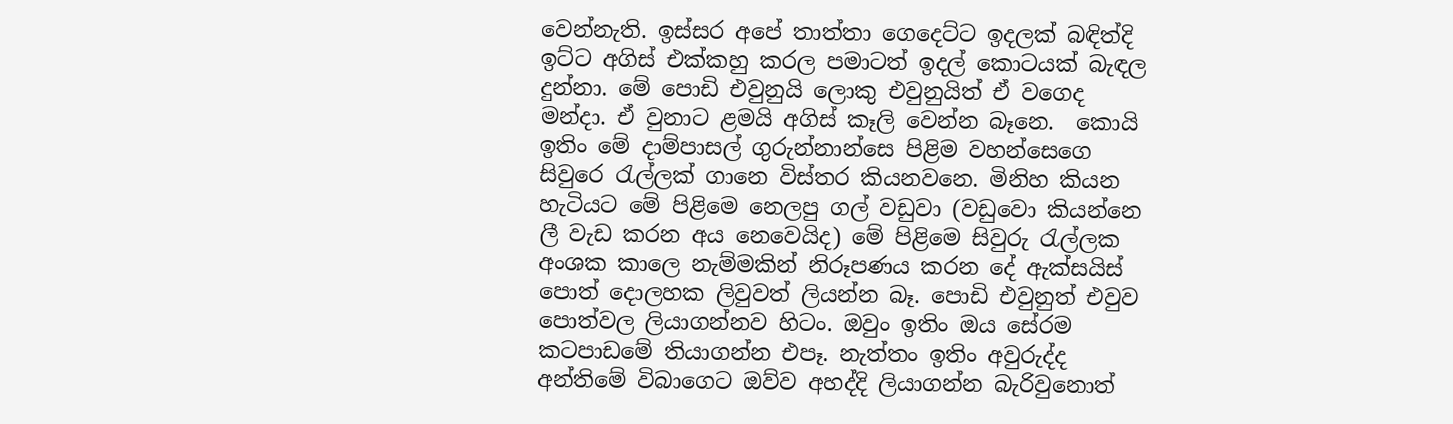වෙන්නැති. ඉස්සර අපේ තාත්තා ගෙදෙට්ට ඉදලක් බඳිත්දි ඉට්ට අගිස් එක්කහු කරල පමාටත් ඉදල් කොටයක් බැඳල දුන්නා. මේ පොඩි එවුනුයි ලොකු එවුනුයිත් ඒ වගෙද මන්දා. ඒ වුනාට ළමයි අගිස් කෑලි වෙන්න බෑනෙ.  කොයි ඉතිං මේ දාම්පාසල් ගුරුන්නාන්සෙ පිළිම වහන්සෙගෙ සිවුරෙ රැල්ලක් ගානෙ විස්තර කියනවනෙ. මිනිහ කියන හැටියට මේ පිළිමෙ නෙලපු ගල් වඩුවා (වඩුවො කියන්නෙ ලී වැඩ කරන අය නෙවෙයිද) මේ පිළිමෙ සිවුරු රැල්ලක අංශක කාලෙ නැම්මකින් නිරූපණය කරන දේ ඇක්සයිස් පොත් දොලහක ලිවුවත් ලියන්න බෑ. පොඩි එවුනුත් එවුව පොත්වල ලියාගන්නව හිටං. ඔවුං ඉතිං ඔය සේරම කටපාඩමේ තියාගන්න එපෑ. නැත්තං ඉතිං අවුරුද්ද අන්තිමේ විබාගෙට ඔව්ව අහද්දි ලියාගන්න බැරිවුනොත්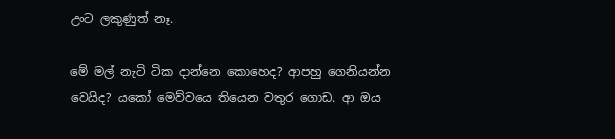උංට ලකුණුත් නෑ.

මේ මල් නැටි ටික දාන්නෙ කොහෙද? ආපහු ගෙනියන්න වෙයිද? යකෝ මෙව්වයෙ තියෙන වතුර ගොඩ. ආ ඔය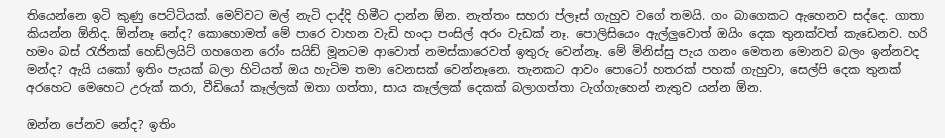තියෙන්නෙ ඉටි කුණු පෙට්ටියක්. මෙව්වට මල් නැටි දාද්දි හිමීට දාන්න ඕන. නැත්තං සහරා ප්ලෑස් ගැහුව වගේ තමයි. ගං බාගෙකට ඇහෙනව සද්දෙ. ගාතා කියන්න ඕනිද. ඕන්නෑ නේද? කොහොමත් මේ පාරෙ වාහන වැඩි හංදා පංසිල් අරං වැඩක් නෑ. පොලිසියෙං ඇල්ලුවොත් ඔයිං දෙක තුනක්වත් කැඩෙනව. හරි හමං බස් රැජිනක් හෙඩ්ලයිට් ගහගෙන රෝං සයිඩ් මූනටම ආවොත් නමස්කාරෙවත් ඉතුරු වෙන්නෑ. මේ මිනිස්සු පැය ගනං මෙතන මොනව බලං ඉන්නවද මන්ද? ඇයි යකෝ ඉතිං පැයක් බලා හිටියත් ඔය හැටිම තමා වෙනසක් වෙන්නෑනෙ. තැනකට ආවං පොටෝ හතරක් පහක් ගැහුවා, සෙල්පි දෙක තුනක් අරහෙට මෙහෙට උරුක් කරා, වීඩියෝ කෑල්ලක් ඔතා ගත්තා, සාය කෑල්ලක් දෙකක් බලාගත්තා ටැග්ගැහෙන් නැතුව යන්න ඕන.

ඔන්න පේනව නේද? ඉතිං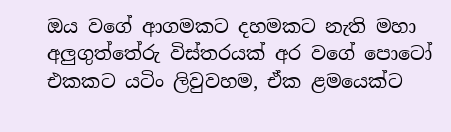ඔය වගේ ආගමකට දහමකට නැති මහා අලුගුත්තේරු විස්තරයක් අර වගේ පොටෝ එකකට යටිං ලිවුවහම, ඒක ළමයෙක්ට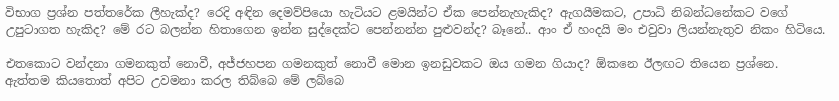විභාග ප්‍රශ්න පත්තරේක ලීහැක්ද? රෙදි අඳින දෙමව්පියො හැටියට ළමයින්ට ඒක පෙන්නැහැකිද? ඇගයීමකට, උපාධි නිබන්ධනේකට වගේ උපුටාගත හැකිද? මේ රට බලන්න හිතාගෙන ඉන්න සුද්දෙක්ට පෙන්නන්න පුළුවන්ද? බෑනේ.. ආං ඒ හංදයි මං එවුවා ලියන්නැතුව නිකං හිටියෙ.

එතකොට වන්දනා ගමනකුත් නොවී, අජ්ජහපන ගමනකුත් නොවී මොන ඉනඩුවකට ඔය ගමන ගියාද? ඕකනෙ ඊලඟට තියෙන ප්‍රශ්නෙ. ඇත්තම කියතොත් අපිට උවමනා කරල තිබ්බෙ මේ ලබ්බෙ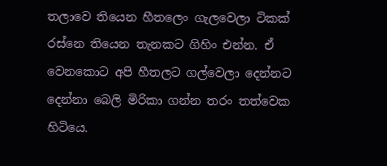තලාවෙ තියෙන හීතලෙං ගැලවෙලා ටිකක් රස්නෙ තියෙන තැනකට ගිහිං එන්න. ඒ වෙනකොට අපි හීතලට ගල්වෙලා දෙන්නට දෙන්නා බෙලි මිරිකා ගන්න තරං තත්වෙක හිටියෙ.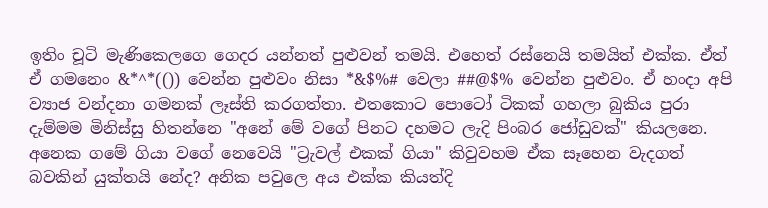ඉතිං චූටි මැණිකෙලගෙ ගෙදර යන්නත් පුළුවන් තමයි. එහෙත් රස්නෙයි තමයිත් එක්ක. ඒත් ඒ ගමනෙං &*^*(()) වෙන්න පුළුවං නිසා *&$%# වෙලා ##@$% වෙන්න පුළුවං. ඒ හංදා අපි ව්‍යාජ වන්දනා ගමනක් ලෑස්ති කරගත්තා. එතකොට පොටෝ ටිකක් ගහලා බුකිය පුරා දැම්මම මිනිස්සු හිතන්නෙ "අනේ මේ වගේ පිනට දහමට ලැදි පිංබර ජෝඩුවක්" කියලනෙ. අනෙක ගමේ ගියා වගේ නෙවෙයි "ට්‍රැවල් එකක් ගියා" කිවුවහම ඒක සෑහෙන වැදගත් බවකින් යුක්තයි නේද? අනික පවුලෙ අය එක්ක කියත්දි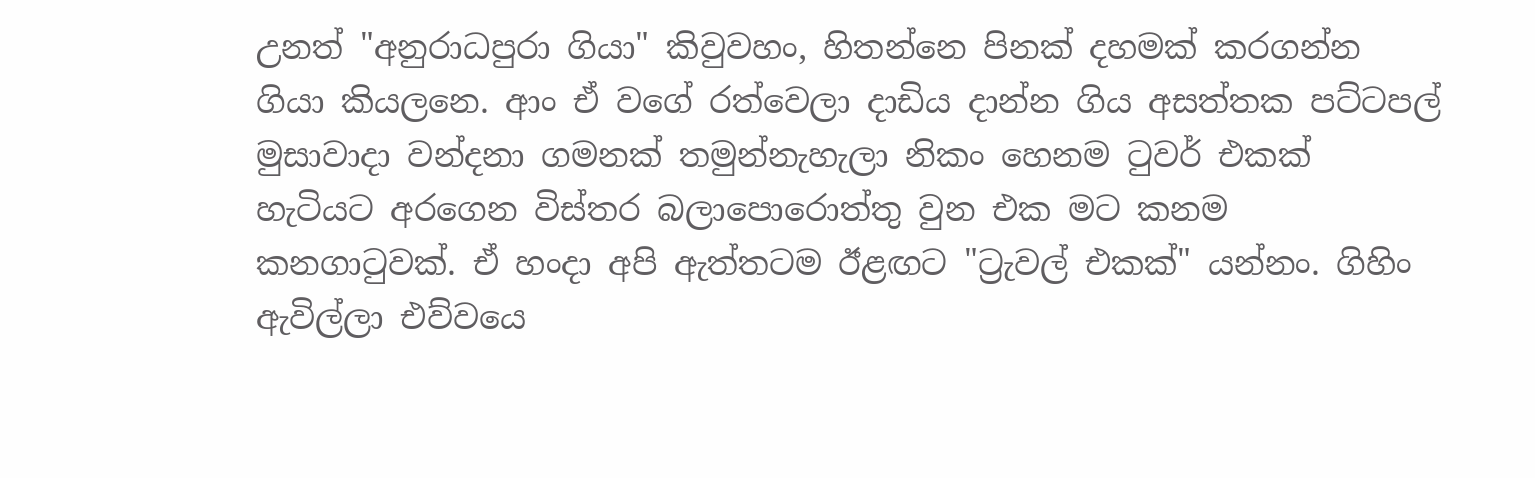උනත් "අනුරාධපුරා ගියා" කිවුවහං, හිතන්නෙ පිනක් දහමක් කරගන්න ගියා කියලනෙ. ආං ඒ වගේ රත්වෙලා දාඩිය දාන්න ගිය අසත්තක පට්ටපල් මුසාවාදා වන්දනා ගමනක් තමුන්නැහැලා නිකං හෙනම ටුවර් එකක් හැටියට අරගෙන විස්තර බලාපොරොත්තු වුන එක මට කනම කනගාටුවක්. ඒ හංදා අපි ඇත්තටම ඊළඟට "ට්‍රැවල් එකක්" යන්නං. ගිහිං ඇවිල්ලා එව්වයෙ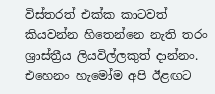විස්තරත් එක්ක කාටවත් කියවන්න හිතෙන්නෙ නැති තරං ශ්‍රාස්ත්‍රීය ලියවිල්ලකුත් දාන්නං. එහෙනං හැමෝම අපි ඊළඟට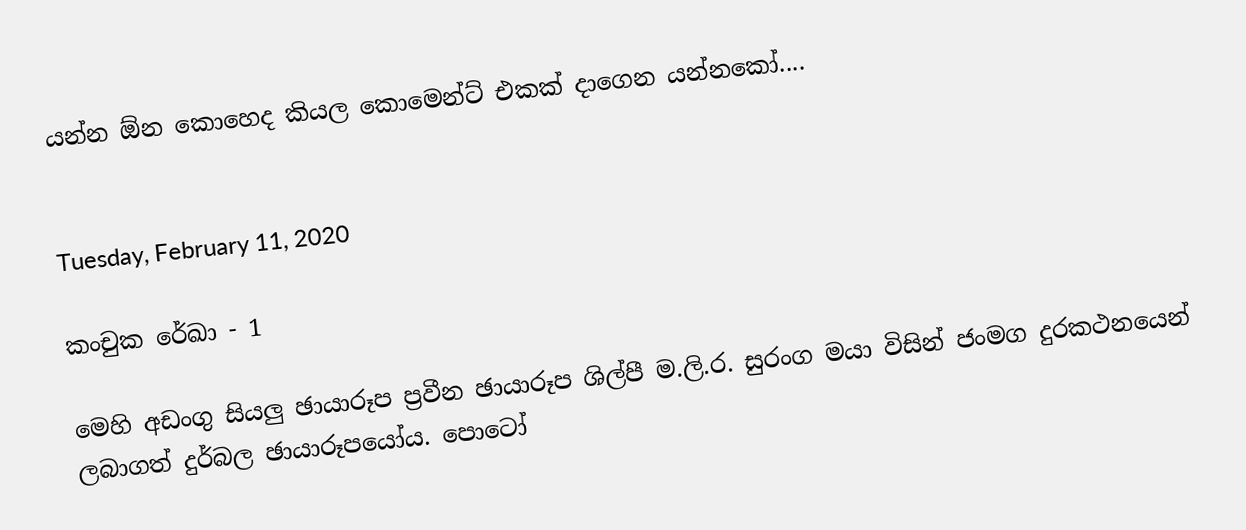යන්න ඕන කොහෙද කියල කොමෙන්ට් එකක් දාගෙන යන්නකෝ....


Tuesday, February 11, 2020

කංචුක රේඛා - 1

මෙහි අඩංගු සියලු ඡායාරූප ප්‍රවීන ඡායාරූප ශිල්පී ම.ලි.ර. සුරංග මයා විසින් ජංමග දුරකථනයෙන් ලබාගත් දුර්බල ඡායාරූපයෝය. පොටෝ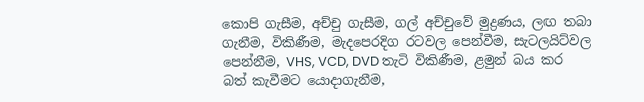කොපි ගැසීම, අච්චු ගැසීම, ගල් අච්චුවේ මුද්‍රණය, ලඟ තබා ගැනීම, විකිණීම, මැදපෙරදිග රටවල පෙන්වීම, සැටලයිට්වල පෙන්නීම, VHS, VCD, DVD තැටි විකිණීම, ළමුන් බය කර බත් කැවීමට යොදාගැනීම,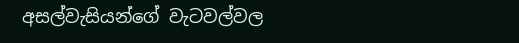අසල්වැසියන්ගේ වැටවල්වල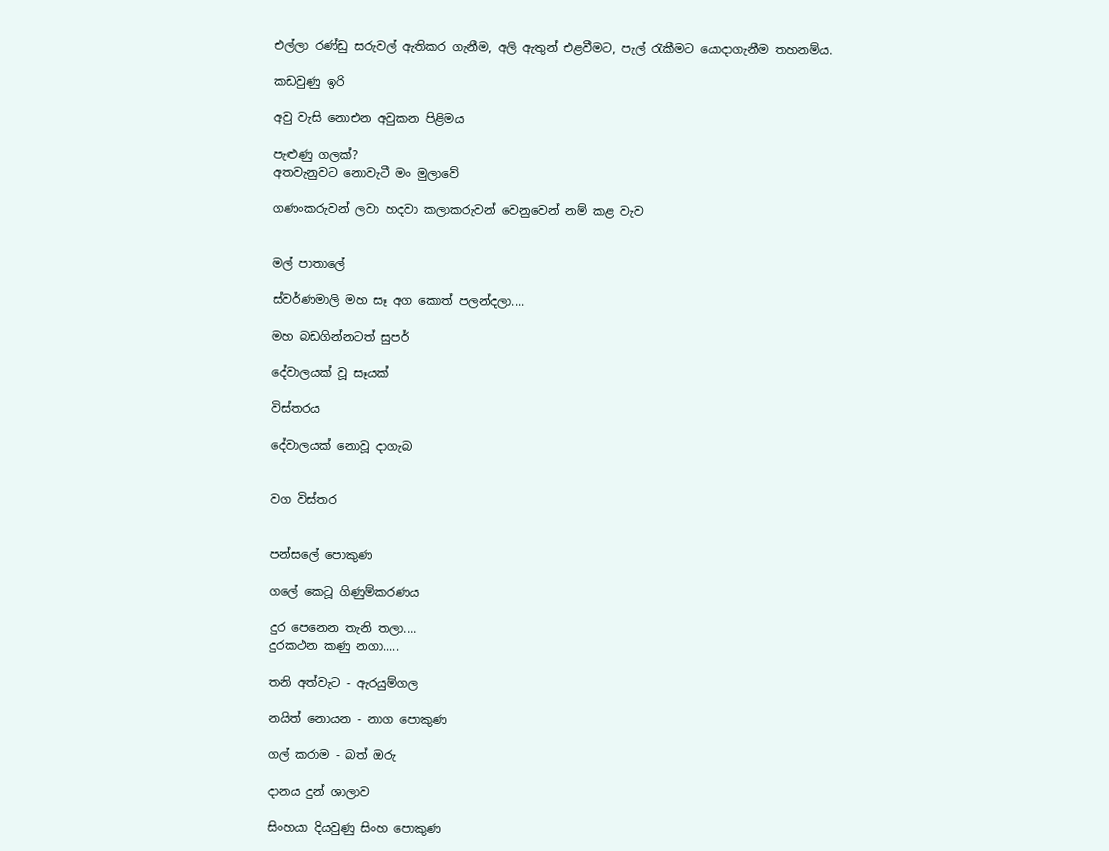එල්ලා රණ්ඩු සරුවල් ඇතිකර ගැනීම, අලි ඇතුන් එළවීමට, පැල් රැකීමට යොදාගැනීම තහනම්ය.

කඩවුණු ඉරි

අවු වැසි නොඑන අවුකන පිළිමය

පැළුණු ගලක්?
අතවැනුවට නොවැටී මං මුලාවේ

ගණංකරුවන් ලවා හදවා කලාකරුවන් වෙනුවෙන් නම් කළ වැව


මල් පාතාලේ

ස්වර්ණමාලි මහ සෑ අග කොත් පලන්දලා....

මහ බඩගින්නටත් සුපර්

දේවාලයක් වූ සෑයක්

විස්තරය

දේවාලයක් නොවූ දාගැබ


වග විස්තර


පන්සලේ පොකුණ

ගලේ කෙටූ ගිණුම්කරණය

දුර පෙනෙන තැනි තලා....
දුරකථන කණු නගා.....

තනි අත්වැට - ඇරයුම්ගල

නයිත් නොයන - නාග පොකුණ

ගල් කරාම - බත් ඔරු

දානය දුන් ශාලාව

සිංහයා දියවුණු සිංහ පොකුණ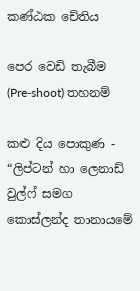කණ්ඨක චේතිය

පෙර වෙඩි තැබීම (Pre-shoot) තහනම්

කළු දිය පොකුණ - “ලිප්ටන් හා ලෙනාඩ් වුල්ෆ් සමග කොස්ලන්ද තානායමේ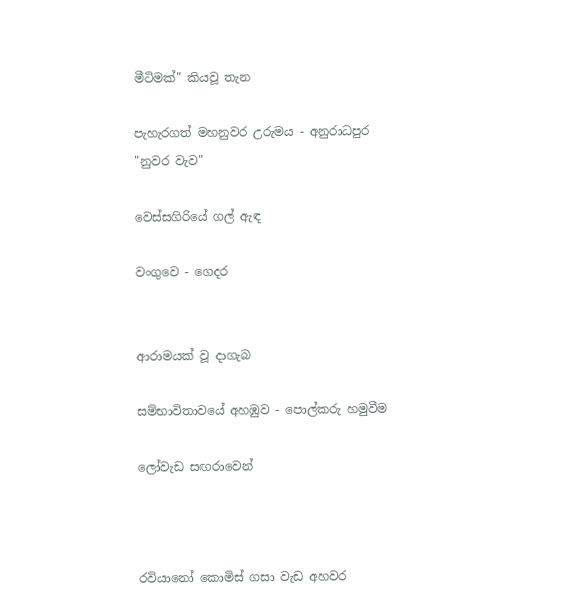මීටිමක්" කියවූ තැන

පැහැරගත් මහනුවර උරුමය - අනුරාධපුර "නුවර වැව"

වෙස්සගිරියේ ගල් ඇඳ

වංගුවෙ - ගෙදර


ආරාමයක් වූ දාගැබ

සම්භාවිතාවයේ අහඹුව - පොල්කරු හමුවීම

ලෝවැඩ සඟරාවෙන්



රවියානෝ කොමිස් ගසා වැඩ අහවර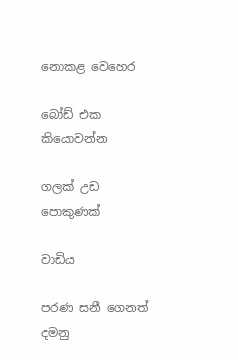නොකළ වෙහෙර

බෝඩ් එක කියොවන්න

ගලක් උඩ පොකුණක්

වාඩිය

පරණ සනී ගෙනත් දමනු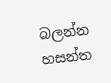බලන්න හසන්ත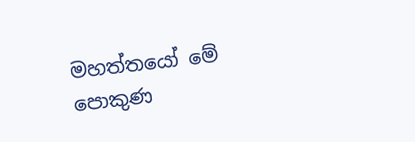මහත්තයෝ මේ පොකුණ